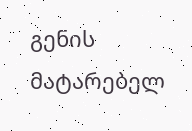გენის მატარებელ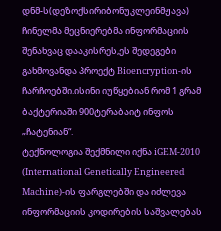დნმ-ს(დეზოქსირიბონუკლეინმჟავა) ჩინელმა მეცნიერებმა ინფორმაციის შენახვაც დააკისრეს,ეს შედეგები გახმოვანდა პროექტ Bioencryption-ის ჩარჩოებში.ისინი იუწყებიან რომ 1 გრამ ბაქტერიაში 900ტერაბაიტ ინფოს „ჩატენიან“.
ტექნოლოგია შექმნილი იქნა iGEM-2010 (International Genetically Engineered Machine)-ის ფარგლებში და იძლევა ინფორმაციის კოდირების საშვალებას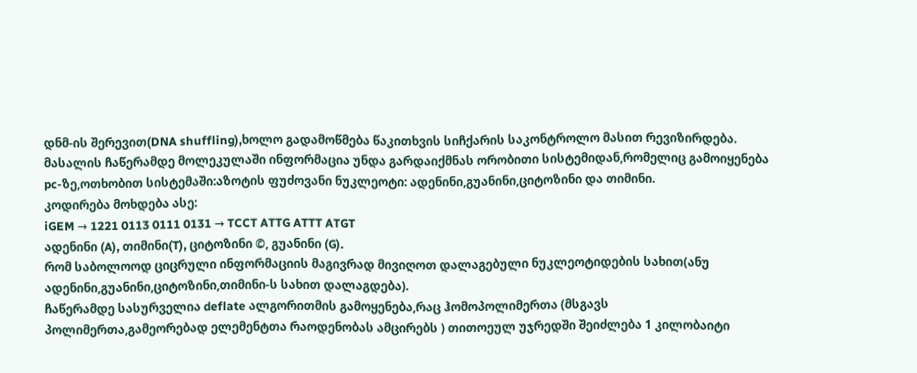დნმ-ის შერევით(DNA shuffling),ხოლო გადამოწმება წაკითხვის სიჩქარის საკონტროლო მასით რევიზირდება.
მასალის ჩაწერამდე მოლეკულაში ინფორმაცია უნდა გარდაიქმნას ორობითი სისტემიდან,რომელიც გამოიყენება pc-ზე,ოთხობით სისტემაში:აზოტის ფუძოვანი ნუკლეოტი: ადენინი,გუანინი,ციტოზინი და თიმინი.
კოდირება მოხდება ასე:
iGEM → 1221 0113 0111 0131 → TCCT ATTG ATTT ATGT
ადენინი (A), თიმინი(T), ციტოზინი ©, გუანინი (G).
რომ საბოლოოდ ციცრული ინფორმაციის მაგივრად მივიღოთ დალაგებული ნუკლეოტიდების სახით(ანუ ადენინი,გუანინი,ციტოზინი,თიმინი-ს სახით დალაგდება).
ჩაწერამდე სასურველია deflate ალგორითმის გამოყენება,რაც ჰომოპოლიმერთა (მსგავს პოლიმერთა,გამეორებად ელემენტთა რაოდენობას ამცირებს ) თითოეულ უჯრედში შეიძლება 1 კილობაიტი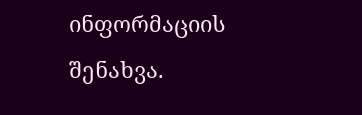ინფორმაციის შენახვა.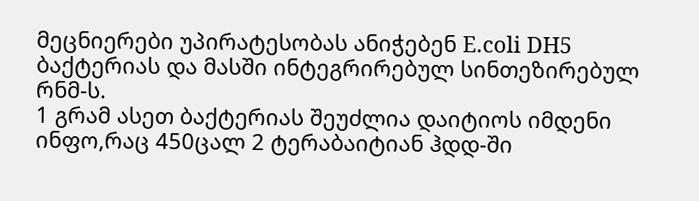მეცნიერები უპირატესობას ანიჭებენ E.coli DH5 ბაქტერიას და მასში ინტეგრირებულ სინთეზირებულ რნმ-ს.
1 გრამ ასეთ ბაქტერიას შეუძლია დაიტიოს იმდენი ინფო,რაც 450ცალ 2 ტერაბაიტიან ჰდდ-ში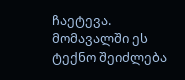ჩაეტევა.
მომავალში ეს ტექნო შეიძლება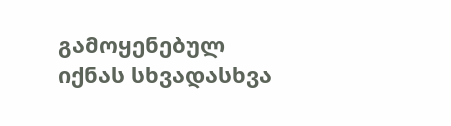გამოყენებულ იქნას სხვადასხვა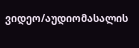ვიდეო/აუდიომასალის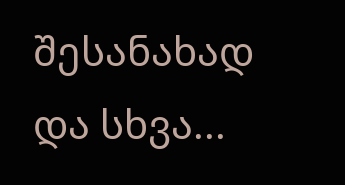შესანახად და სხვა...